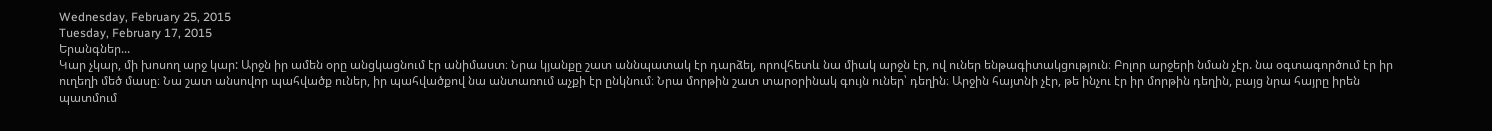Wednesday, February 25, 2015
Tuesday, February 17, 2015
Երանգներ...
Կար չկար, մի խոսող արջ կար: Արջն իր ամեն օրը անցկացնում էր անիմաստ։ Նրա կյանքը շատ աննպատակ էր դարձել, որովհետև նա միակ արջն էր, ով ուներ ենթագիտակցություն։ Բոլոր արջերի նման չէր. նա օգտագործում էր իր ուղեղի մեծ մասը։ Նա շատ անսովոր պահվածք ուներ, իր պահվածքով նա անտառում աչքի էր ընկնում։ Նրա մորթին շատ տարօրինակ գույն ուներ՝ դեղին։ Արջին հայտնի չէր, թե ինչու էր իր մորթին դեղին, բայց նրա հայրը իրեն պատմում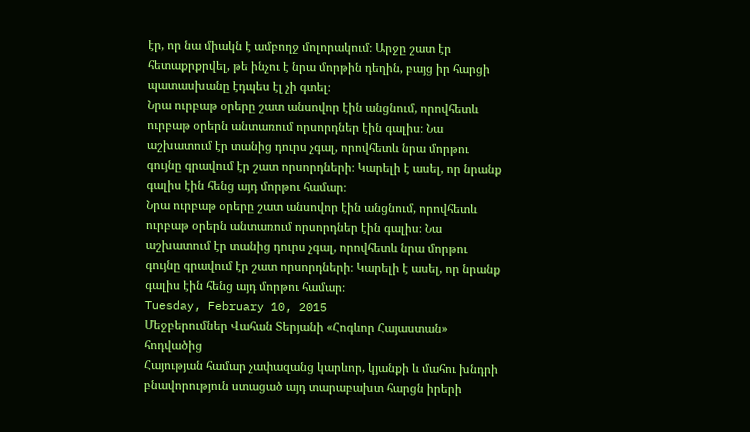էր, որ նա միակն է ամբողջ մոլորակում։ Արջը շատ էր հետաքրքրվել, թե ինչու է նրա մորթին դեղին, բայց իր հարցի պատասխանը էդպես էլ չի գտել։
Նրա ուրբաթ օրերը շատ անսովոր էին անցնում, որովհետև ուրբաթ օրերն անտառում որսորդներ էին գալիս։ Նա աշխատում էր տանից դուրս չգալ, որովհետև նրա մորթու գույնը գրավում էր շատ որսորդների։ Կարելի է ասել, որ նրանք գալիս էին հենց այդ մորթու համար։
Նրա ուրբաթ օրերը շատ անսովոր էին անցնում, որովհետև ուրբաթ օրերն անտառում որսորդներ էին գալիս։ Նա աշխատում էր տանից դուրս չգալ, որովհետև նրա մորթու գույնը գրավում էր շատ որսորդների։ Կարելի է ասել, որ նրանք գալիս էին հենց այդ մորթու համար։
Tuesday, February 10, 2015
Մեջբերումներ Վահան Տերյանի «Հոգևոր Հայաստան» հոդվածից
Հայության համար չափազանց կարևոր, կյանքի և մահու խնդրի բնավորություն ստացած այդ տարաբախտ հարցն իրերի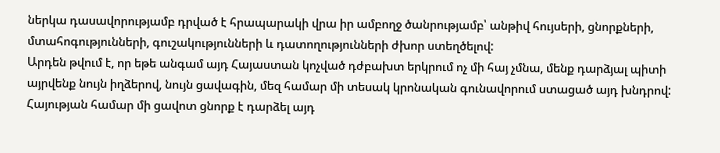ներկա դասավորությամբ դրված է հրապարակի վրա իր ամբողջ ծանրությամբ՝ անթիվ հույսերի, ցնորքների, մտահոգությունների, գուշակությունների և դատողությունների ժխոր ստեղծելով:
Արդեն թվում է, որ եթե անգամ այդ Հայաստան կոչված դժբախտ երկրում ոչ մի հայ չմնա, մենք դարձյալ պիտի այրվենք նույն իղձերով, նույն ցավագին, մեզ համար մի տեսակ կրոնական գունավորում ստացած այդ խնդրով:
Հայության համար մի ցավոտ ցնորք է դարձել այդ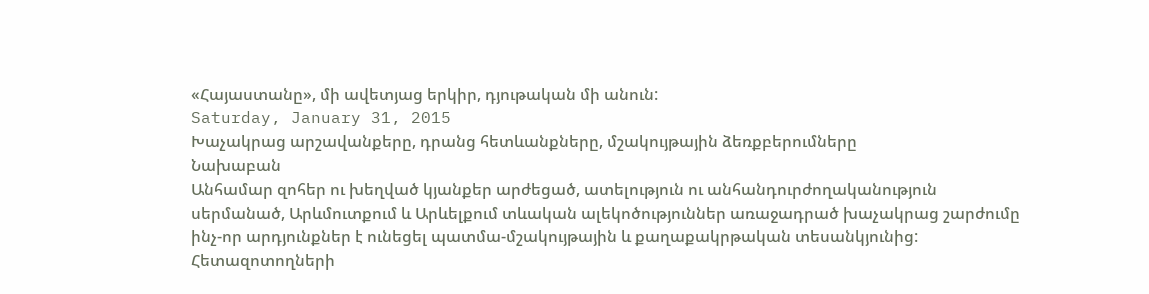«Հայաստանը», մի ավետյաց երկիր, դյութական մի անուն:
Saturday, January 31, 2015
Խաչակրաց արշավանքերը, դրանց հետևանքները, մշակույթային ձեռքբերումները
Նախաբան
Անհամար զոհեր ու խեղված կյանքեր արժեցած, ատելություն ու անհանդուրժողականություն սերմանած, Արևմուտքում և Արևելքում տևական ալեկոծություններ առաջադրած խաչակրաց շարժումը ինչ-որ արդյունքներ է ունեցել պատմա-մշակույթային և քաղաքակրթական տեսանկյունից: Հետազոտողների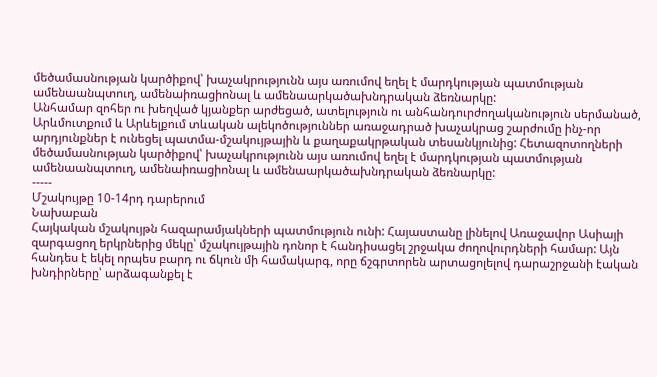մեծամասնության կարծիքով՝ խաչակրությունն այս առումով եղել է մարդկության պատմության ամենաանպտուղ, ամենաիռացիոնալ և ամենաարկածախնդրական ձեռնարկը:
Անհամար զոհեր ու խեղված կյանքեր արժեցած, ատելություն ու անհանդուրժողականություն սերմանած, Արևմուտքում և Արևելքում տևական ալեկոծություններ առաջադրած խաչակրաց շարժումը ինչ-որ արդյունքներ է ունեցել պատմա-մշակույթային և քաղաքակրթական տեսանկյունից: Հետազոտողների մեծամասնության կարծիքով՝ խաչակրությունն այս առումով եղել է մարդկության պատմության ամենաանպտուղ, ամենաիռացիոնալ և ամենաարկածախնդրական ձեռնարկը:
-----
Մշակույթը 10-14րդ դարերում
Նախաբան
Հայկական մշակույթն հազարամյակների պատմություն ունի: Հայաստանը լինելով Առաջավոր Ասիայի զարգացող երկրներից մեկը՝ մշակույթային դոնոր է հանդիսացել շրջակա ժողովուրդների համար: Այն հանդես է եկել որպես բարդ ու ճկուն մի համակարգ, որը ճշգրտորեն արտացոլելով դարաշրջանի էական խնդիրները՝ արձագանքել է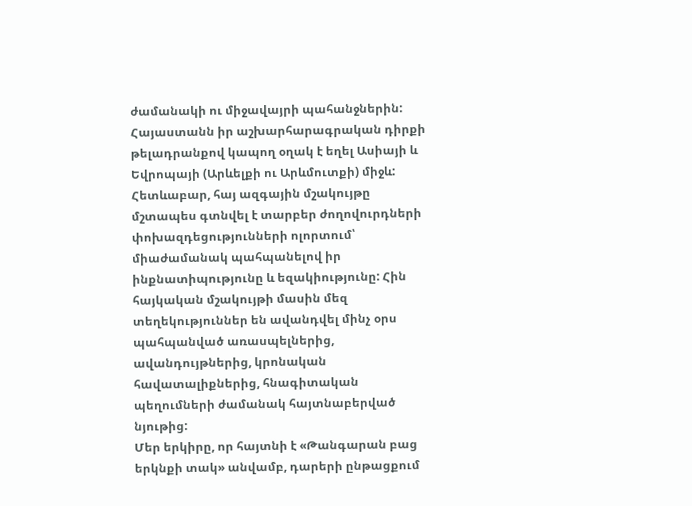ժամանակի ու միջավայրի պահանջներին: Հայաստանն իր աշխարհարագրական դիրքի թելադրանքով կապող օղակ է եղել Ասիայի և Եվրոպայի (Արևելքի ու Արևմուտքի) միջև: Հետևաբար, հայ ազգային մշակույթը մշտապես գտնվել է տարբեր ժողովուրդների փոխազդեցությունների ոլորտում՝ միաժամանակ պահպանելով իր ինքնատիպությունը և եզակիությունը: Հին հայկական մշակույթի մասին մեզ տեղեկություններ են ավանդվել մինչ օրս պահպանված առասպելներից, ավանդույթներից, կրոնական հավատալիքներից, հնագիտական պեղումների ժամանակ հայտնաբերված նյութից:
Մեր երկիրը, որ հայտնի է «Թանգարան բաց երկնքի տակ» անվամբ, դարերի ընթացքում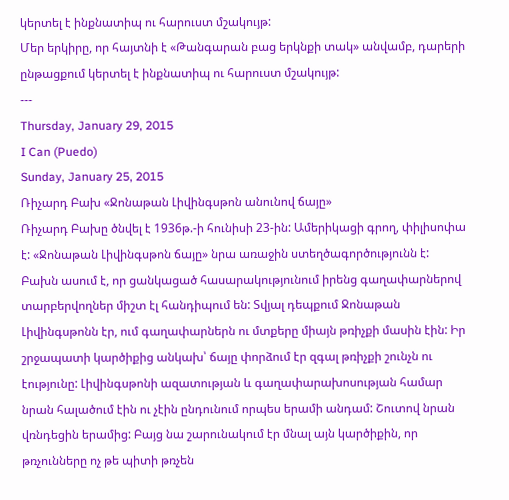կերտել է ինքնատիպ ու հարուստ մշակույթ:
Մեր երկիրը, որ հայտնի է «Թանգարան բաց երկնքի տակ» անվամբ, դարերի ընթացքում կերտել է ինքնատիպ ու հարուստ մշակույթ:
---
Thursday, January 29, 2015
I Can (Puedo)
Sunday, January 25, 2015
Ռիչարդ Բախ «Ջոնաթան Լիվինգսթոն անունով ճայը»
Ռիչարդ Բախը ծնվել է 1936թ.-ի հունիսի 23-ին: Ամերիկացի գրող, փիլիսոփա է: «Ջոնաթան Լիվինգսթոն ճայը» նրա առաջին ստեղծագործությունն է:
Բախն ասում է, որ ցանկացած հասարակությունում իրենց գաղափարներով տարբերվողներ միշտ էլ հանդիպում են: Տվյալ դեպքում Ջոնաթան Լիվինգսթոնն էր, ում գաղափարներն ու մտքերը միայն թռիչքի մասին էին: Իր շրջապատի կարծիքից անկախ՝ ճայը փորձում էր զգալ թռիչքի շունչն ու էությունը: Լիվինգսթոնի ազատության և գաղափարախոսության համար նրան հալածում էին ու չէին ընդունում որպես երամի անդամ: Շուտով նրան վռնդեցին երամից: Բայց նա շարունակում էր մնալ այն կարծիքին, որ թռչունները ոչ թե պիտի թռչեն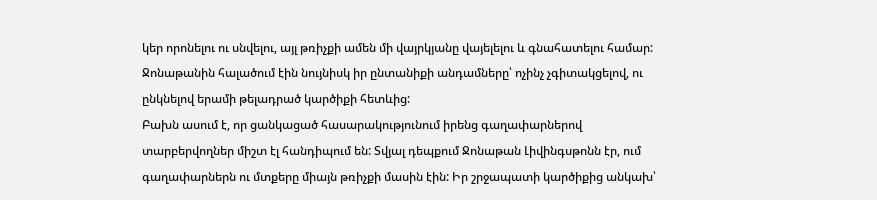կեր որոնելու ու սնվելու, այլ թռիչքի ամեն մի վայրկյանը վայելելու և գնահատելու համար: Ջոնաթանին հալածում էին նույնիսկ իր ընտանիքի անդամները՝ ոչինչ չգիտակցելով, ու ընկնելով երամի թելադրած կարծիքի հետևից:
Բախն ասում է, որ ցանկացած հասարակությունում իրենց գաղափարներով տարբերվողներ միշտ էլ հանդիպում են: Տվյալ դեպքում Ջոնաթան Լիվինգսթոնն էր, ում գաղափարներն ու մտքերը միայն թռիչքի մասին էին: Իր շրջապատի կարծիքից անկախ՝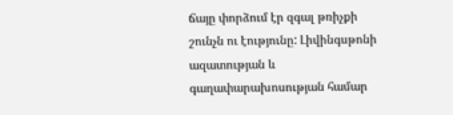ճայը փորձում էր զգալ թռիչքի շունչն ու էությունը: Լիվինգսթոնի ազատության և գաղափարախոսության համար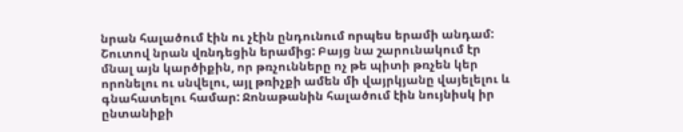նրան հալածում էին ու չէին ընդունում որպես երամի անդամ: Շուտով նրան վռնդեցին երամից: Բայց նա շարունակում էր մնալ այն կարծիքին, որ թռչունները ոչ թե պիտի թռչեն կեր որոնելու ու սնվելու, այլ թռիչքի ամեն մի վայրկյանը վայելելու և գնահատելու համար: Ջոնաթանին հալածում էին նույնիսկ իր ընտանիքի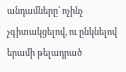անդամները՝ ոչինչ չգիտակցելով, ու ընկնելով երամի թելադրած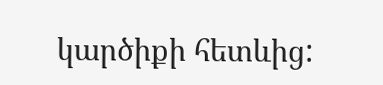կարծիքի հետևից: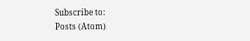Subscribe to:
Posts (Atom)